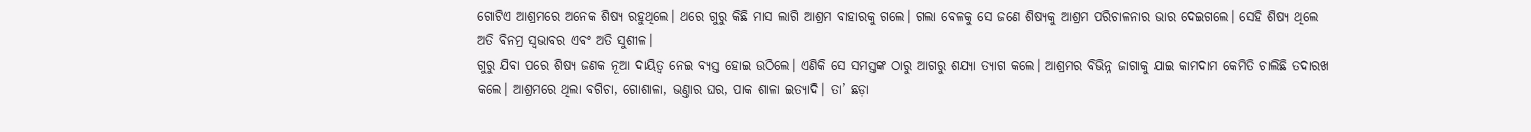ଗୋଟିଏ ଆଶ୍ରମରେ ଅନେକ ଶିଷ୍ୟ ରହୁଥିଲେ। ଥରେ ଗୁରୁ କିଛି ମାସ ଲାଗି ଆଶ୍ରମ ବାହାରକୁ ଗଲେ। ଗଲା ବେଳକୁ ସେ ଜଣେ ଶିଷ୍ୟକୁ ଆଶ୍ରମ ପରିଚାଳନାର ଭାର ଦେଇଗଲେ। ସେହି ଶିଷ୍ୟ ଥିଲେ ଅତି ବିନମ୍ର ସ୍ବଭାବର ଏବଂ ଅତି ସୁଶୀଳ।
ଗୁରୁ ଯିବା ପରେ ଶିଷ୍ୟ ଜଣକ ନୂଆ ଦାୟିତ୍ବ ନେଇ ବ୍ୟସ୍ତ ହୋଇ ଉଠିଲେ। ଏଣିକି ସେ ସମସ୍ତଙ୍କ ଠାରୁ ଆଗରୁ ଶଯ୍ୟା ତ୍ୟାଗ କଲେ। ଆଶ୍ରମର ବିଭିନ୍ନ ଜାଗାକୁ ଯାଇ କାମଦାମ କେମିତି ଚାଲିଛି ତଦାରଖ କଲେ। ଆଶ୍ରମରେ ଥିଲା ବଗିଚା, ଗୋଶାଳା, ଭଣ୍ତାର ଘର, ପାକ ଶାଳା ଇତ୍ୟାଦି। ତା’ ଛଡ଼ା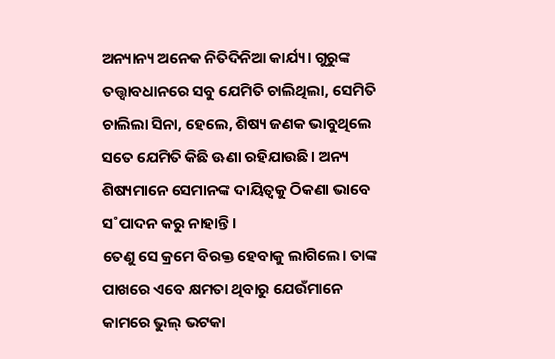ଅନ୍ୟାନ୍ୟ ଅନେକ ନିତିଦିନିଆ କାର୍ଯ୍ୟ। ଗୁରୁଙ୍କ ତତ୍ତ୍ବାବଧାନରେ ସବୁ ଯେମିତି ଚାଲିଥିଲା, ସେମିତି ଚାଲିଲା ସିନା, ହେଲେ, ଶିଷ୍ୟ ଜଣକ ଭାବୁଥିଲେ ସତେ ଯେମିତି କିଛି ଊଣା ରହିଯାଉଛି। ଅନ୍ୟ ଶିଷ୍ୟମାନେ ସେମାନଙ୍କ ଦାୟିତ୍ବକୁ ଠିକଣା ଭାବେ ସ˚ପାଦନ କରୁ ନାହାନ୍ତି।
ତେଣୁ ସେ କ୍ରମେ ବିରକ୍ତ ହେବାକୁ ଲାଗିଲେ। ତାଙ୍କ ପାଖରେ ଏବେ କ୍ଷମତା ଥିବାରୁ ଯେଉଁମାନେ କାମରେ ଭୁଲ୍ ଭଟକା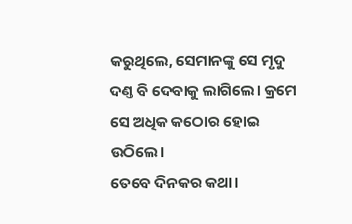କରୁଥିଲେ, ସେମାନଙ୍କୁ ସେ ମୃଦୁ ଦଣ୍ତ ବି ଦେବାକୁ ଲାଗିଲେ। କ୍ରମେ ସେ ଅଧିକ କଠୋର ହୋଇ ଉଠିଲେ।
ତେବେ ଦିନକର କଥା।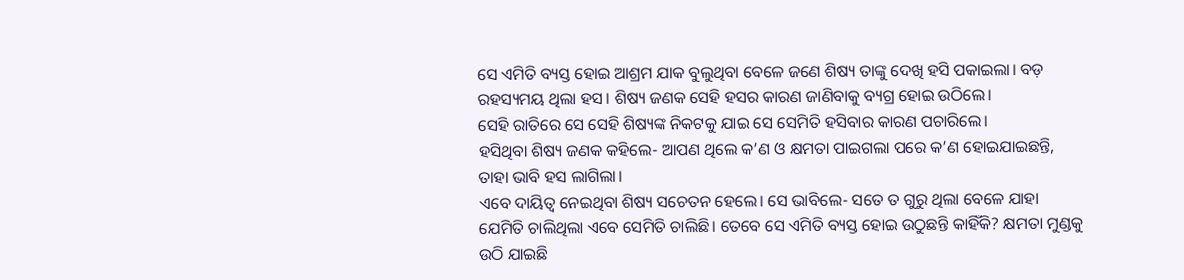ସେ ଏମିତି ବ୍ୟସ୍ତ ହୋଇ ଆଶ୍ରମ ଯାକ ବୁଲୁଥିବା ବେଳେ ଜଣେ ଶିଷ୍ୟ ତାଙ୍କୁ ଦେଖି ହସି ପକାଇଲା। ବଡ଼ ରହସ୍ୟମୟ ଥିଲା ହସ। ଶିଷ୍ୟ ଜଣକ ସେହି ହସର କାରଣ ଜାଣିବାକୁ ବ୍ୟଗ୍ର ହୋଇ ଉଠିଲେ।
ସେହି ରାତିରେ ସେ ସେହି ଶିଷ୍ୟଙ୍କ ନିକଟକୁ ଯାଇ ସେ ସେମିତି ହସିବାର କାରଣ ପଚାରିଲେ।
ହସିଥିବା ଶିଷ୍ୟ ଜଣକ କହିଲେ- ଆପଣ ଥିଲେ କ’ଣ ଓ କ୍ଷମତା ପାଇଗଲା ପରେ କ’ଣ ହୋଇଯାଇଛନ୍ତି, ତାହା ଭାବି ହସ ଲାଗିଲା।
ଏବେ ଦାୟିତ୍ବ ନେଇଥିବା ଶିଷ୍ୟ ସଚେତନ ହେଲେ। ସେ ଭାବିଲେ- ସତେ ତ ଗୁରୁ ଥିଲା ବେଳେ ଯାହା ଯେମିତି ଚାଲିଥିଲା ଏବେ ସେମିତି ଚାଲିଛି। ତେବେ ସେ ଏମିତି ବ୍ୟସ୍ତ ହୋଇ ଉଠୁଛନ୍ତି କାହିଁକି? କ୍ଷମତା ମୁଣ୍ଡକୁ ଉଠି ଯାଇଛି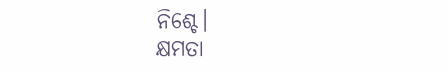ନିଶ୍ଚେ।
କ୍ଷମତା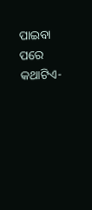ପାଇବା ପରେ
କଥାଟିଏ-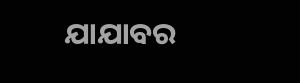ଯାଯାବର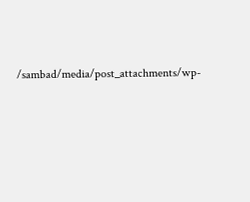/sambad/media/post_attachments/wp-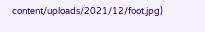content/uploads/2021/12/foot.jpg)